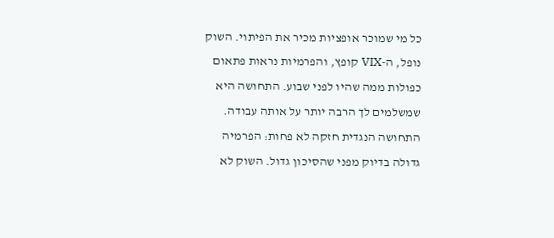כל מי שמוכר אופציות מכיר את הפיתוי. השוק נופל, ה-VIX קופץ, והפרמיות נראות פתאום כפולות ממה שהיו לפני שבוע. התחושה היא שמשלמים לך הרבה יותר על אותה עבודה.
התחושה הנגדית חזקה לא פחות: הפרמיה גדולה בדיוק מפני שהסיכון גדול. השוק לא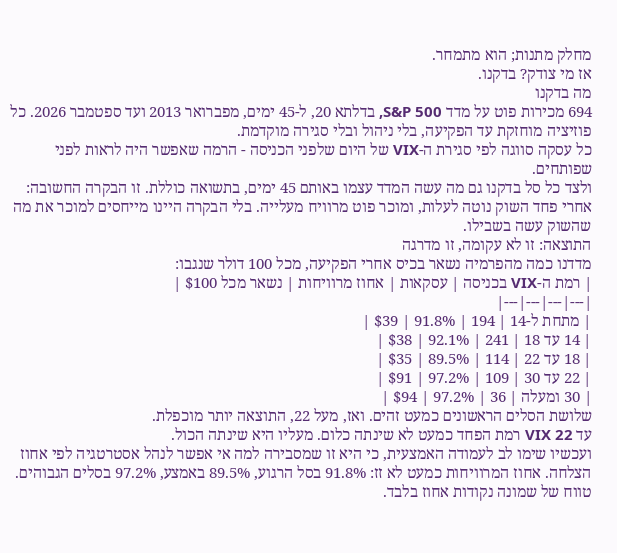מחלק מתנות; הוא מתמחר.
אז מי צודק? בדקנו.
מה בדקנו
694 מכירות פוט על מדד S&P 500, בדלתא 20, ל-45 ימים, מפברואר 2013 ועד ספטמבר 2026. כל פוזיציה מוחזקת עד הפקיעה, בלי ניהול ובלי סגירה מוקדמת.
כל עסקה סווגה לפי סגירת ה-VIX של היום שלפני הכניסה - הרמה שאפשר היה לראות לפני שפותחים.
ולצד כל סל בדקנו גם מה עשה המדד עצמו באותם 45 ימים, בתשואה כוללת. זו הבקרה החשובה: אחרי פחד השוק נוטה לעלות, ומוכר פוט מרוויח מעלייה. בלי הבקרה היינו מייחסים למוכר את מה שהשוק עשה בשבילו.
התוצאה: זו לא עקומה, זו מדרגה
מדדנו כמה מהפרמיה נשאר בכיס אחרי הפקיעה, מכל 100 דולר שנגבו:
| רמת ה-VIX בכניסה | עסקאות | אחוז מרוויחות | נשאר מכל $100 |
|---|---|---|---|
| מתחת ל-14 | 194 | 91.8% | $39 |
| 14 עד 18 | 241 | 92.1% | $38 |
| 18 עד 22 | 114 | 89.5% | $35 |
| 22 עד 30 | 109 | 97.2% | $91 |
| 30 ומעלה | 36 | 97.2% | $94 |
שלושת הסלים הראשונים כמעט זהים. ואז, מעל 22, התוצאה יותר מוכפלת.
עד VIX 22 רמת הפחד כמעט לא שינתה כלום. מעליו היא שינתה הכול.
ועכשיו שימו לב לעמודה האמצעית, כי היא זו שמסבירה למה אי אפשר לנהל אסטרטגיה לפי אחוז הצלחה. אחוז המרוויחות כמעט לא זז: 91.8% בסל הרגוע, 89.5% באמצע, 97.2% בסלים הגבוהים. טווח של שמונה נקודות אחוז בלבד.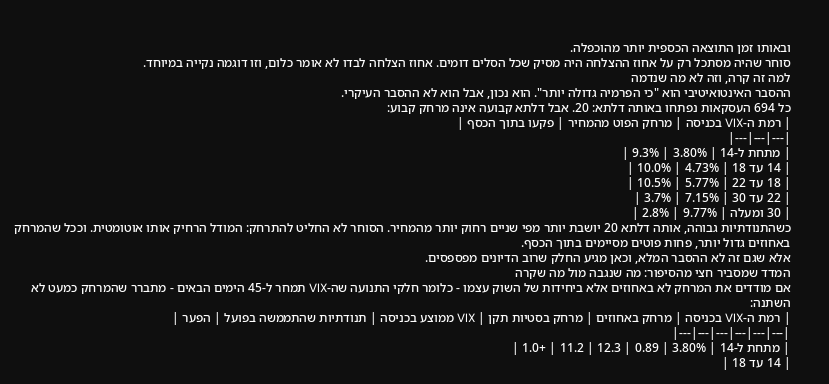ובאותו זמן התוצאה הכספית יותר מהוכפלה.
סוחר שהיה מסתכל רק על אחוז ההצלחה היה מסיק שכל הסלים דומים. אחוז הצלחה לבדו לא אומר כלום, וזו דוגמה נקייה במיוחד.
למה זה קרה, וזה לא מה שנדמה
ההסבר האינטואיטיבי הוא "כי הפרמיה גדולה יותר". הוא נכון, אבל הוא לא ההסבר העיקרי.
כל 694 העסקאות נפתחו באותה דלתא: 20. אבל דלתא קבועה אינה מרחק קבוע:
| רמת ה-VIX בכניסה | מרחק הפוט מהמחיר | פקעו בתוך הכסף |
|---|---|---|
| מתחת ל-14 | 3.80% | 9.3% |
| 14 עד 18 | 4.73% | 10.0% |
| 18 עד 22 | 5.77% | 10.5% |
| 22 עד 30 | 7.15% | 3.7% |
| 30 ומעלה | 9.77% | 2.8% |
כשהתנודתיות גבוהה, אותה דלתא 20 יושבת יותר מפי שניים רחוק יותר מהמחיר. הסוחר לא החליט להתרחק: המודל הרחיק אותו אוטומטית. וככל שהמרחק באחוזים גדול יותר, פחות פוטים מסיימים בתוך הכסף.
אלא שגם זה לא ההסבר המלא, וכאן מגיע החלק שרוב הדיונים מפספסים.
המדד שמסביר חצי מהסיפור: מה שנגבה מול מה שקרה
אם מודדים את המרחק לא באחוזים אלא ביחידות של השוק עצמו - כלומר חלקי התנועה שה-VIX תמחר ל-45 הימים הבאים - מתברר שהמרחק כמעט לא השתנה:
| רמת ה-VIX בכניסה | מרחק באחוזים | מרחק בסטיות תקן | VIX ממוצע בכניסה | תנודתיות שהתממשה בפועל | הפער |
|---|---|---|---|---|---|
| מתחת ל-14 | 3.80% | 0.89 | 12.3 | 11.2 | +1.0 |
| 14 עד 18 |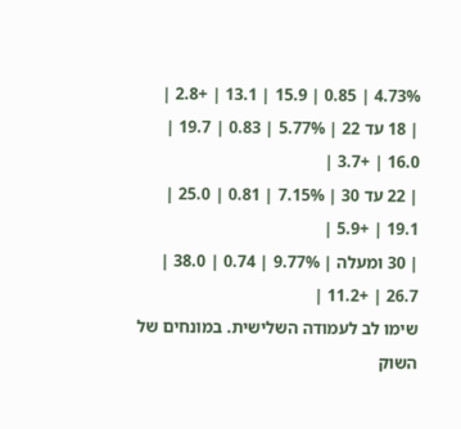4.73% | 0.85 | 15.9 | 13.1 | +2.8 |
| 18 עד 22 | 5.77% | 0.83 | 19.7 | 16.0 | +3.7 |
| 22 עד 30 | 7.15% | 0.81 | 25.0 | 19.1 | +5.9 |
| 30 ומעלה | 9.77% | 0.74 | 38.0 | 26.7 | +11.2 |
שימו לב לעמודה השלישית. במונחים של השוק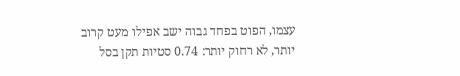עצמו, הפוט בפחד גבוה ישב אפילו מעט קרוב יותר, לא רחוק יותר: 0.74 סטיות תקן בסל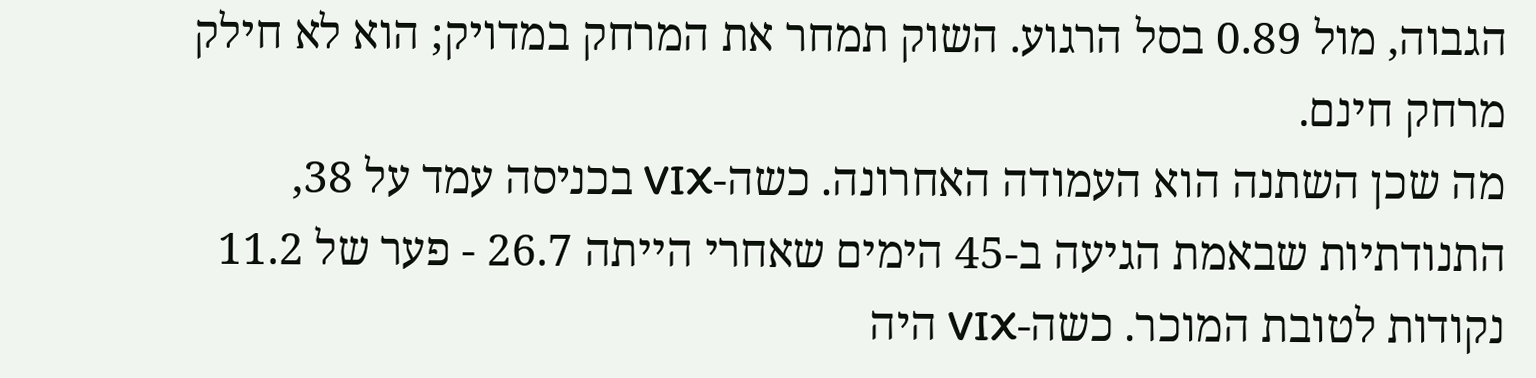הגבוה, מול 0.89 בסל הרגוע. השוק תמחר את המרחק במדויק; הוא לא חילק מרחק חינם.
מה שכן השתנה הוא העמודה האחרונה. כשה-VIX בכניסה עמד על 38, התנודתיות שבאמת הגיעה ב-45 הימים שאחרי הייתה 26.7 - פער של 11.2 נקודות לטובת המוכר. כשה-VIX היה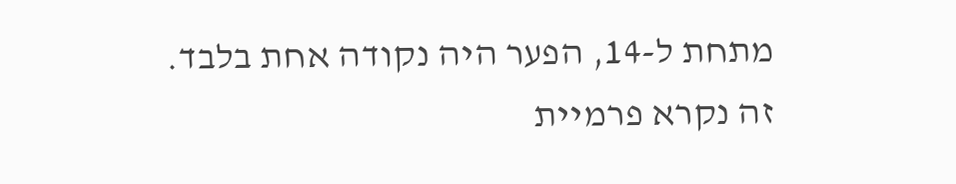מתחת ל-14, הפער היה נקודה אחת בלבד.
זה נקרא פרמיית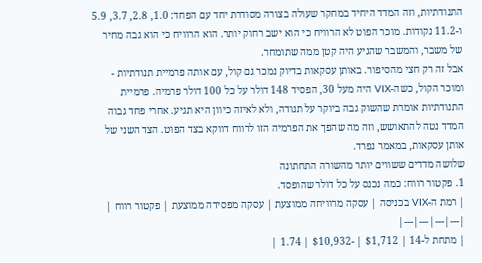התנודתיות, וזה המדד היחיד במחקר שעולה בצורה מסודרת יחד עם הפחד: 1.0, 2.8, 3.7, 5.9 ו-11.2 נקודות. מוכר הפוט לא הרוויח כי הוא ישב רחוק יותר. הוא הרוויח כי הוא גבה מחיר של משבר, והמשבר שהגיע היה קטן ממה שתומחר.
אבל זה רק חצי מהסיפור. באותן עסקאות בדיוק נמכר גם קול, עם אותה פרמיית תנודתיות - ומוכר הקול, כשה-VIX היה מעל 30, הפסיד 148 דולר על כל 100 דולר פרמיה. פרמיית התנודתיות אומרת שהשוק גבה ביוקר על תנודה, ולא לאיזה כיוון היא תגיע. אחרי פחד גבוה המדד נטה להתאושש, וזה מה שהפך את הפרמיה הזו לרווח דווקא בצד הפוט. הצד השני של אותן עסקאות, במאמר נפרד.
שלושה מדדים ששווים יותר מהשורה התחתונה
1. פקטור רווח: כמה נכנס על כל דולר שהופסד.
| רמת ה-VIX בכניסה | עסקה מרוויחה ממוצעת | עסקה מפסידה ממוצעת | פקטור רווח |
|---|---|---|---|
| מתחת ל-14 | $1,712 | -$10,932 | 1.74 |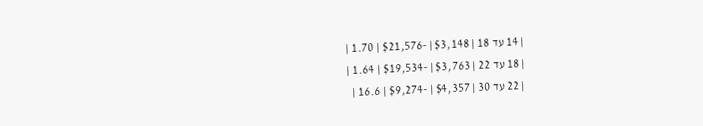| 14 עד 18 | $3,148 | -$21,576 | 1.70 |
| 18 עד 22 | $3,763 | -$19,534 | 1.64 |
| 22 עד 30 | $4,357 | -$9,274 | 16.6 |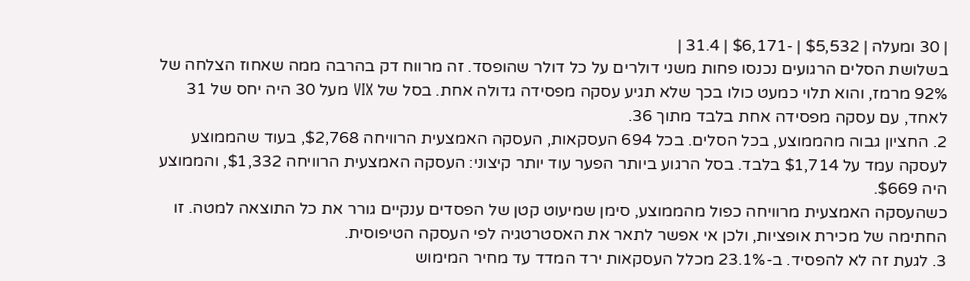| 30 ומעלה | $5,532 | -$6,171 | 31.4 |
בשלושת הסלים הרגועים נכנסו פחות משני דולרים על כל דולר שהופסד. זה מרווח דק בהרבה ממה שאחוז הצלחה של 92% מרמז, והוא תלוי כמעט כולו בכך שלא תגיע עסקה מפסידה גדולה אחת. בסל של VIX מעל 30 היה יחס של 31 לאחד, עם עסקה מפסידה אחת בלבד מתוך 36.
2. החציון גבוה מהממוצע, בכל הסלים. בכל 694 העסקאות, העסקה האמצעית הרוויחה $2,768, בעוד שהממוצע לעסקה עמד על $1,714 בלבד. בסל הרגוע ביותר הפער עוד יותר קיצוני: העסקה האמצעית הרוויחה $1,332, והממוצע היה $669.
כשהעסקה האמצעית מרוויחה כפול מהממוצע, סימן שמיעוט קטן של הפסדים ענקיים גורר את כל התוצאה למטה. זו החתימה של מכירת אופציות, ולכן אי אפשר לתאר את האסטרטגיה לפי העסקה הטיפוסית.
3. לגעת זה לא להפסיד. ב-23.1% מכלל העסקאות ירד המדד עד מחיר המימוש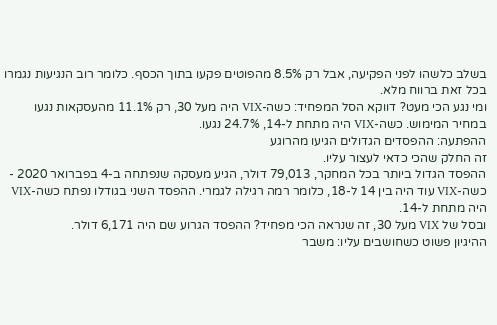בשלב כלשהו לפני הפקיעה, אבל רק 8.5% מהפוטים פקעו בתוך הכסף. כלומר רוב הנגיעות נגמרו בכל זאת ברווח מלא.
ומי נגע הכי מעט? דווקא הסל המפחיד: כשה-VIX היה מעל 30, רק 11.1% מהעסקאות נגעו במחיר המימוש. כשה-VIX היה מתחת ל-14, 24.7% נגעו.
ההפתעה: ההפסדים הגדולים הגיעו מהרוגע
זה החלק שהכי כדאי לעצור עליו.
ההפסד הגדול ביותר בכל המחקר, 79,013 דולר, הגיע מעסקה שנפתחה ב-4 בפברואר 2020 - כשה-VIX עוד היה בין 14 ל-18, כלומר רמה רגילה לגמרי. ההפסד השני בגודלו נפתח כשה-VIX היה מתחת ל-14.
ובסל של VIX מעל 30, זה שנראה הכי מפחיד? ההפסד הגרוע שם היה 6,171 דולר.
ההיגיון פשוט כשחושבים עליו: משבר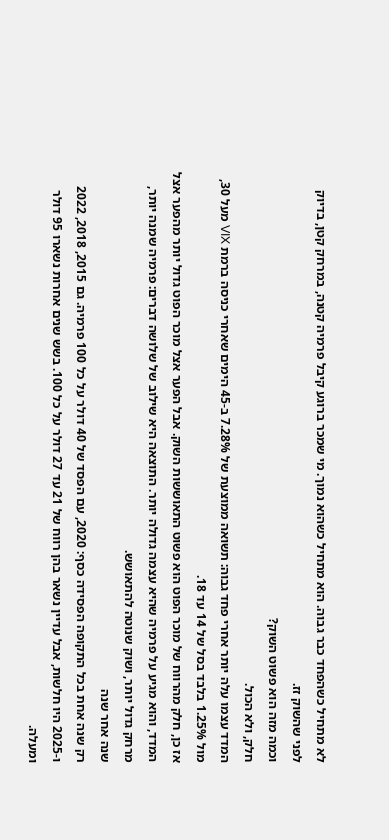לא מתחיל כשהפחד כבר גבוה. הוא מתחיל כשהוא נמוך. מי שמכר ברוגע קיבל פרמיה קטנה, במרחק קטן, בדיוק לפני שהשוק זז.
וכמה מזה הוא פשוט השוק?
חלק, ולא הכול.
המדד עצמו עלה יותר אחרי פחד גבוה: תשואה ממוצעת של 7.28% ב-45 הימים שאחרי כניסה ברמת VIX מעל 30, מול 1.25% בלבד בסל של 14 עד 18.
אז כן, חלק מהרווח של מוכר הפוט הוא פשוט התאוששות השוק. אבל הפער אצל מוכר הפוט גדול יותר מהפער אצל המדד, והוא מגיע על פרמיה שהיא עצמה גדולה יותר. התוצאה היא שילוב של שלושה דברים: פרמיה שמנה יותר, מרחק גדול יותר, ושוק שנוטה להתאושש.
שנה אחר שנה
רק שנה אחת בכל התקופה הפסידה כסף: 2020, עם הפסד של 40 דולר על כל 100 פרמיה. גם 2015, 2018, 2022 ו-2025 היו חלשות, אבל עדיין נשאר בהן רווח של 21 עד 27 דולר על כל 100. בשש שנים אחרות נשארו 95 דולר ומעלה.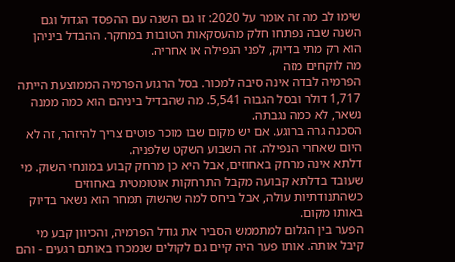שימו לב מה זה אומר על 2020: זו גם השנה עם ההפסד הגדול וגם השנה שבה נפתחו חלק מהעסקאות הטובות במחקר. ההבדל ביניהן הוא רק מתי בדיוק, לפני הנפילה או אחריה.
מה לוקחים מזה
הפרמיה לבדה אינה סיבה למכור. בסל הרגוע הפרמיה הממוצעת הייתה 1,717 דולר ובסל הגבוה 5,541. מה שהבדיל ביניהם הוא כמה ממנה נשאר, לא כמה נגבתה.
הסכנה גרה ברוגע. אם יש מקום שבו מוכר פוטים צריך להיזהר, זה לא היום שאחרי הנפילה. זה השבוע השקט שלפניה.
דלתא אינה מרחק באחוזים, אבל היא כן מרחק קבוע במונחי השוק. מי שעובד בדלתא קבועה מקבל התרחקות אוטומטית באחוזים כשהתנודתיות עולה, אבל ביחס למה שהשוק תמחר הוא נשאר בדיוק באותו מקום.
הפער בין הגלום למתממש הסביר את גודל הפרמיה, והכיוון קבע מי קיבל אותה. אותו פער היה קיים גם לקולים שנמכרו באותם רגעים - והם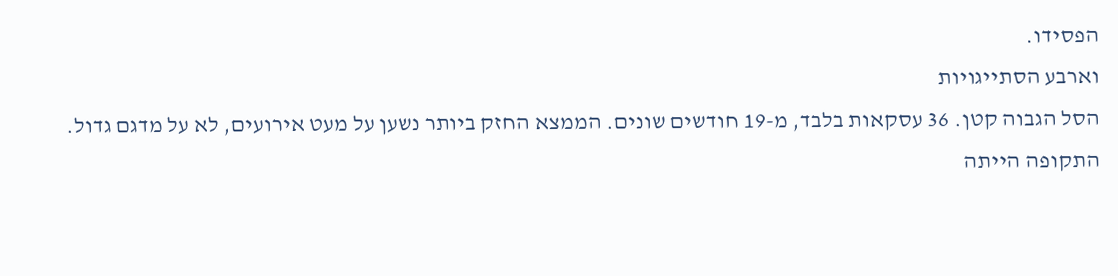הפסידו.
וארבע הסתייגויות
הסל הגבוה קטן. 36 עסקאות בלבד, מ-19 חודשים שונים. הממצא החזק ביותר נשען על מעט אירועים, לא על מדגם גדול.
התקופה הייתה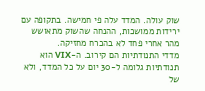שוק עולה. המדד עלה פי חמישה. בתקופה עם ירידות ממושכות, ההנחה שהשוק מתאושש מהר אחרי פחד לא בהכרח מחזיקה.
מדדי התנודתיות הם קירוב. ה-VIX הוא תנודתיות גלומה ל-30 יום על כל המדד, ולא של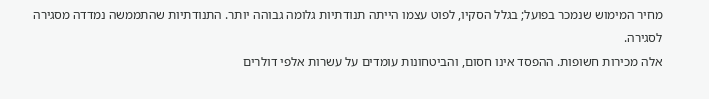מחיר המימוש שנמכר בפועל; בגלל הסקיו, לפוט עצמו הייתה תנודתיות גלומה גבוהה יותר. התנודתיות שהתממשה נמדדה מסגירה לסגירה.
אלה מכירות חשופות. ההפסד אינו חסום, והביטחונות עומדים על עשרות אלפי דולרים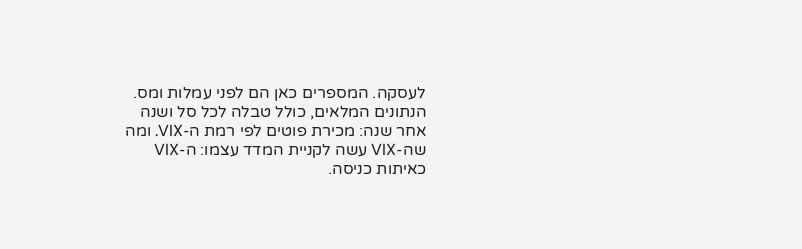לעסקה. המספרים כאן הם לפני עמלות ומס.
הנתונים המלאים, כולל טבלה לכל סל ושנה אחר שנה: מכירת פוטים לפי רמת ה-VIX. ומה שה-VIX עשה לקניית המדד עצמו: ה-VIX כאיתות כניסה.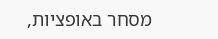מסחר באופציות,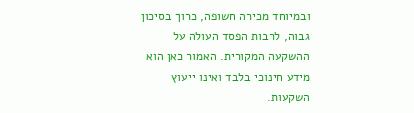ובמיוחד מכירה חשופה, כרוך בסיכון גבוה, לרבות הפסד העולה על ההשקעה המקורית. האמור כאן הוא מידע חינוכי בלבד ואינו ייעוץ השקעות.